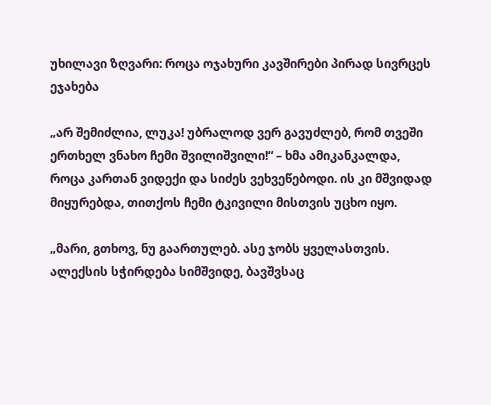უხილავი ზღვარი: როცა ოჯახური კავშირები პირად სივრცეს ეჯახება

„არ შემიძლია, ლუკა! უბრალოდ ვერ გავუძლებ, რომ თვეში ერთხელ ვნახო ჩემი შვილიშვილი!“ – ხმა ამიკანკალდა, როცა კართან ვიდექი და სიძეს ვეხვეწებოდი. ის კი მშვიდად მიყურებდა, თითქოს ჩემი ტკივილი მისთვის უცხო იყო.

„მარი, გთხოვ, ნუ გაართულებ. ასე ჯობს ყველასთვის. ალექსის სჭირდება სიმშვიდე, ბავშვსაც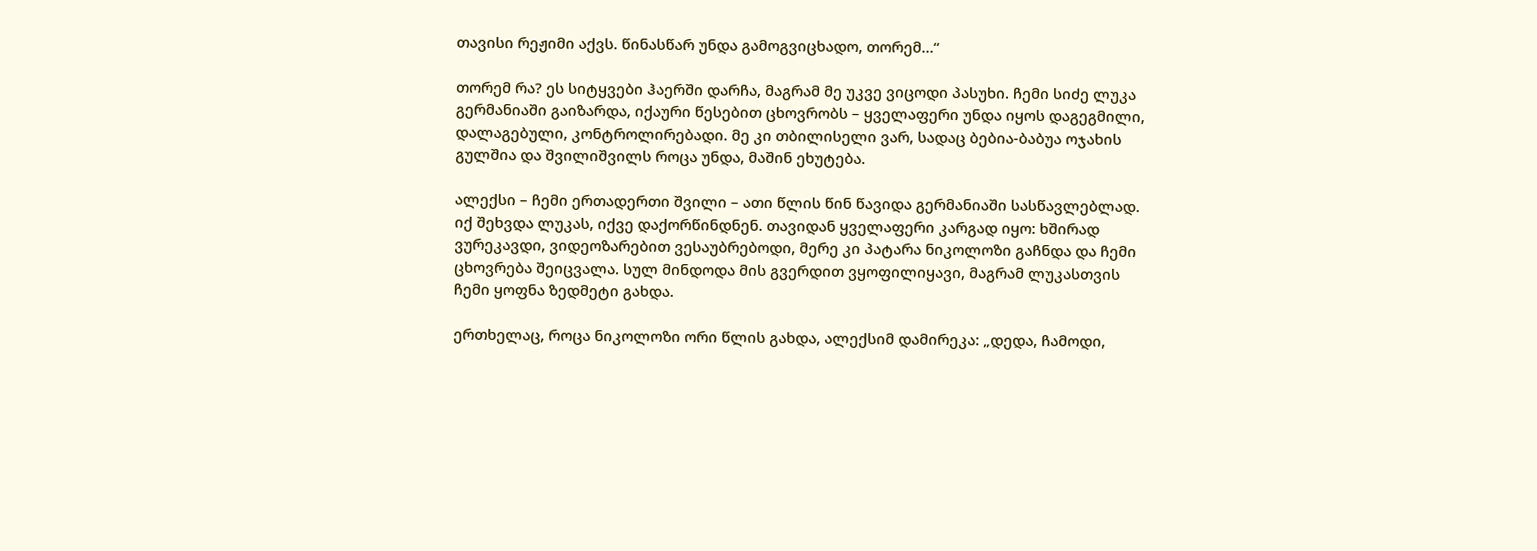თავისი რეჟიმი აქვს. წინასწარ უნდა გამოგვიცხადო, თორემ…“

თორემ რა? ეს სიტყვები ჰაერში დარჩა, მაგრამ მე უკვე ვიცოდი პასუხი. ჩემი სიძე ლუკა გერმანიაში გაიზარდა, იქაური წესებით ცხოვრობს – ყველაფერი უნდა იყოს დაგეგმილი, დალაგებული, კონტროლირებადი. მე კი თბილისელი ვარ, სადაც ბებია-ბაბუა ოჯახის გულშია და შვილიშვილს როცა უნდა, მაშინ ეხუტება.

ალექსი – ჩემი ერთადერთი შვილი – ათი წლის წინ წავიდა გერმანიაში სასწავლებლად. იქ შეხვდა ლუკას, იქვე დაქორწინდნენ. თავიდან ყველაფერი კარგად იყო: ხშირად ვურეკავდი, ვიდეოზარებით ვესაუბრებოდი, მერე კი პატარა ნიკოლოზი გაჩნდა და ჩემი ცხოვრება შეიცვალა. სულ მინდოდა მის გვერდით ვყოფილიყავი, მაგრამ ლუკასთვის ჩემი ყოფნა ზედმეტი გახდა.

ერთხელაც, როცა ნიკოლოზი ორი წლის გახდა, ალექსიმ დამირეკა: „დედა, ჩამოდი,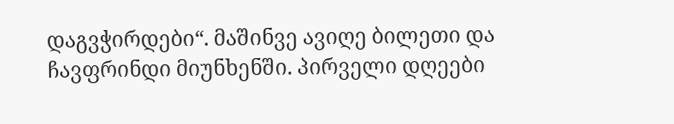დაგვჭირდები“. მაშინვე ავიღე ბილეთი და ჩავფრინდი მიუნხენში. პირველი დღეები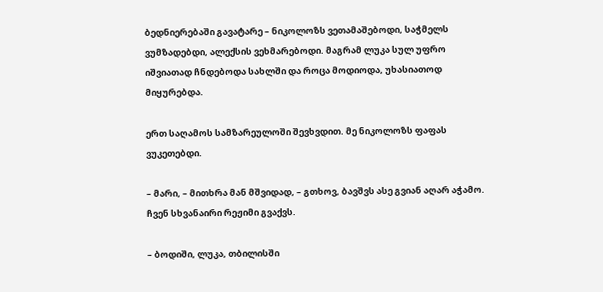ბედნიერებაში გავატარე – ნიკოლოზს ვეთამაშებოდი, საჭმელს ვუმზადებდი, ალექსის ვეხმარებოდი. მაგრამ ლუკა სულ უფრო იშვიათად ჩნდებოდა სახლში და როცა მოდიოდა, უხასიათოდ მიყურებდა.

ერთ საღამოს სამზარეულოში შევხვდით. მე ნიკოლოზს ფაფას ვუკეთებდი.

– მარი, – მითხრა მან მშვიდად, – გთხოვ, ბავშვს ასე გვიან აღარ აჭამო. ჩვენ სხვანაირი რეჟიმი გვაქვს.

– ბოდიში, ლუკა, თბილისში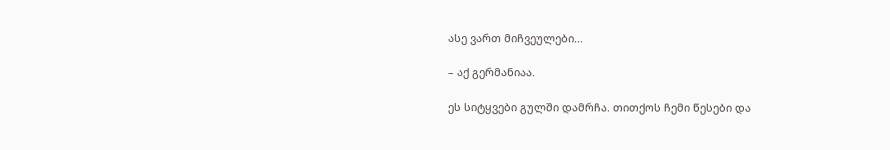ასე ვართ მიჩვეულები…

– აქ გერმანიაა.

ეს სიტყვები გულში დამრჩა. თითქოს ჩემი წესები და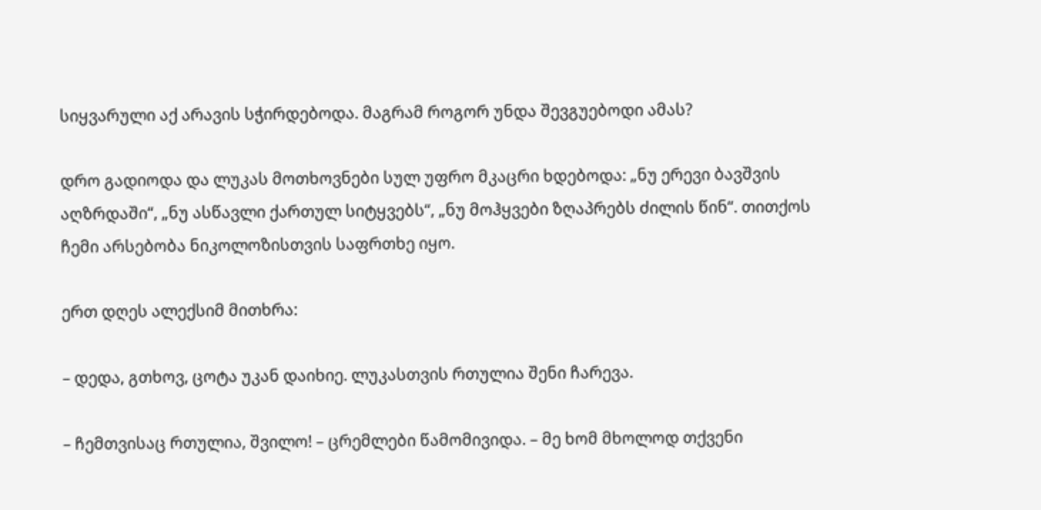სიყვარული აქ არავის სჭირდებოდა. მაგრამ როგორ უნდა შევგუებოდი ამას?

დრო გადიოდა და ლუკას მოთხოვნები სულ უფრო მკაცრი ხდებოდა: „ნუ ერევი ბავშვის აღზრდაში“, „ნუ ასწავლი ქართულ სიტყვებს“, „ნუ მოჰყვები ზღაპრებს ძილის წინ“. თითქოს ჩემი არსებობა ნიკოლოზისთვის საფრთხე იყო.

ერთ დღეს ალექსიმ მითხრა:

– დედა, გთხოვ, ცოტა უკან დაიხიე. ლუკასთვის რთულია შენი ჩარევა.

– ჩემთვისაც რთულია, შვილო! – ცრემლები წამომივიდა. – მე ხომ მხოლოდ თქვენი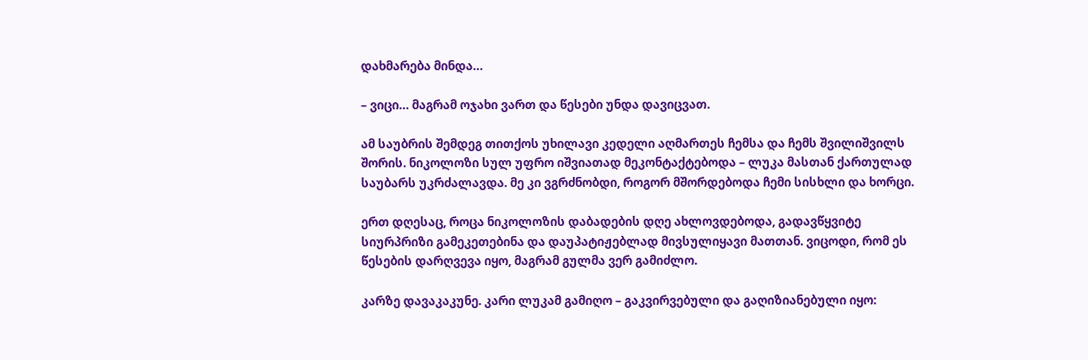დახმარება მინდა…

– ვიცი… მაგრამ ოჯახი ვართ და წესები უნდა დავიცვათ.

ამ საუბრის შემდეგ თითქოს უხილავი კედელი აღმართეს ჩემსა და ჩემს შვილიშვილს შორის. ნიკოლოზი სულ უფრო იშვიათად მეკონტაქტებოდა – ლუკა მასთან ქართულად საუბარს უკრძალავდა. მე კი ვგრძნობდი, როგორ მშორდებოდა ჩემი სისხლი და ხორცი.

ერთ დღესაც, როცა ნიკოლოზის დაბადების დღე ახლოვდებოდა, გადავწყვიტე სიურპრიზი გამეკეთებინა და დაუპატიჟებლად მივსულიყავი მათთან. ვიცოდი, რომ ეს წესების დარღვევა იყო, მაგრამ გულმა ვერ გამიძლო.

კარზე დავაკაკუნე. კარი ლუკამ გამიღო – გაკვირვებული და გაღიზიანებული იყო: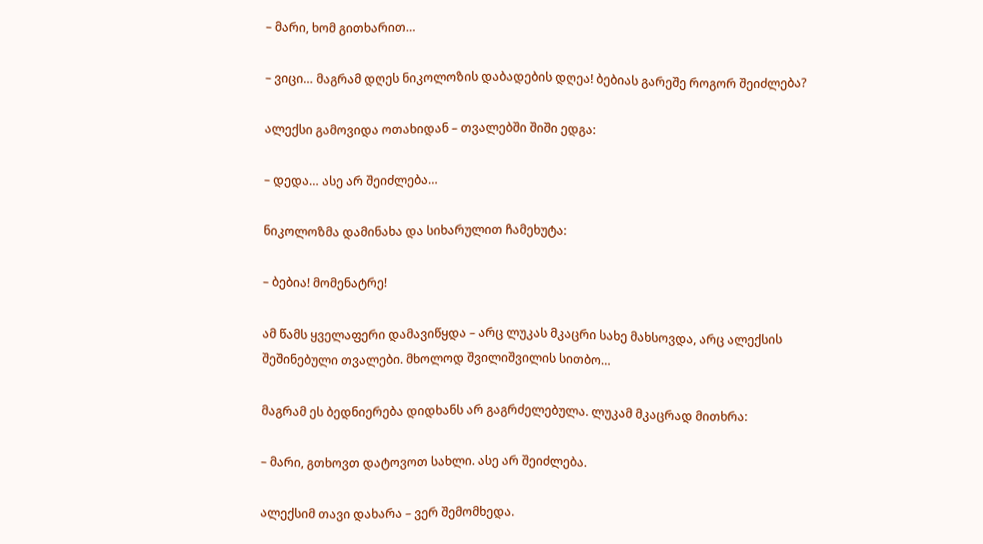– მარი, ხომ გითხარით…

– ვიცი… მაგრამ დღეს ნიკოლოზის დაბადების დღეა! ბებიას გარეშე როგორ შეიძლება?

ალექსი გამოვიდა ოთახიდან – თვალებში შიში ედგა:

– დედა… ასე არ შეიძლება…

ნიკოლოზმა დამინახა და სიხარულით ჩამეხუტა:

– ბებია! მომენატრე!

ამ წამს ყველაფერი დამავიწყდა – არც ლუკას მკაცრი სახე მახსოვდა, არც ალექსის შეშინებული თვალები. მხოლოდ შვილიშვილის სითბო…

მაგრამ ეს ბედნიერება დიდხანს არ გაგრძელებულა. ლუკამ მკაცრად მითხრა:

– მარი, გთხოვთ დატოვოთ სახლი. ასე არ შეიძლება.

ალექსიმ თავი დახარა – ვერ შემომხედა.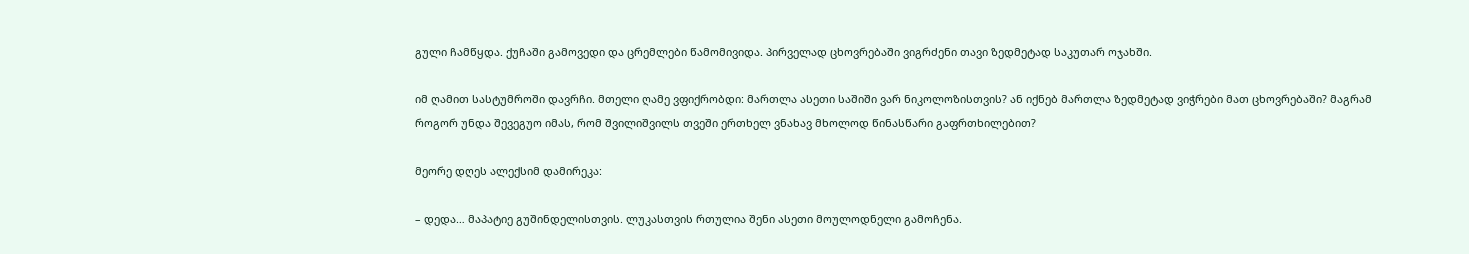გული ჩამწყდა. ქუჩაში გამოვედი და ცრემლები წამომივიდა. პირველად ცხოვრებაში ვიგრძენი თავი ზედმეტად საკუთარ ოჯახში.

იმ ღამით სასტუმროში დავრჩი. მთელი ღამე ვფიქრობდი: მართლა ასეთი საშიში ვარ ნიკოლოზისთვის? ან იქნებ მართლა ზედმეტად ვიჭრები მათ ცხოვრებაში? მაგრამ როგორ უნდა შევეგუო იმას, რომ შვილიშვილს თვეში ერთხელ ვნახავ მხოლოდ წინასწარი გაფრთხილებით?

მეორე დღეს ალექსიმ დამირეკა:

– დედა… მაპატიე გუშინდელისთვის. ლუკასთვის რთულია შენი ასეთი მოულოდნელი გამოჩენა.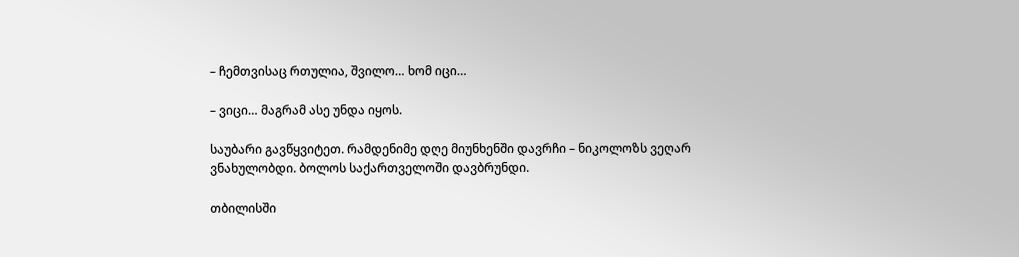– ჩემთვისაც რთულია, შვილო… ხომ იცი…

– ვიცი… მაგრამ ასე უნდა იყოს.

საუბარი გავწყვიტეთ. რამდენიმე დღე მიუნხენში დავრჩი – ნიკოლოზს ვეღარ ვნახულობდი. ბოლოს საქართველოში დავბრუნდი.

თბილისში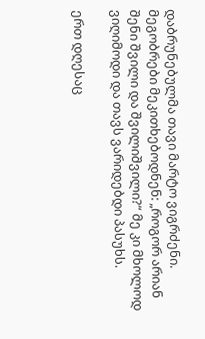დაბრუნებულმა თავი მარტო ვიგრძენი. მეგობრები მეკითხებოდნენ: „როგორ არიან შენი შვილი და შვილიშვილი?“ მე კი მხოლოდ ვიღიმოდი და თავს ვარიდებდი პასუხს.

ერთ დღესაც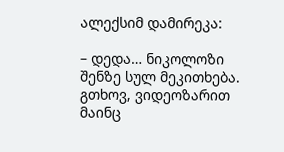ალექსიმ დამირეკა:

– დედა… ნიკოლოზი შენზე სულ მეკითხება. გთხოვ, ვიდეოზარით მაინც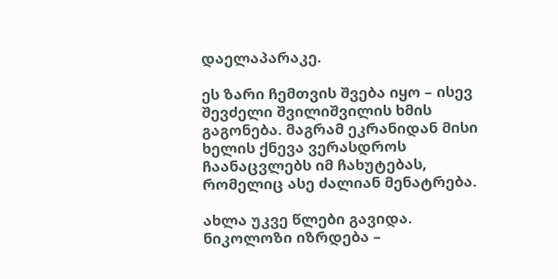დაელაპარაკე.

ეს ზარი ჩემთვის შვება იყო – ისევ შევძელი შვილიშვილის ხმის გაგონება. მაგრამ ეკრანიდან მისი ხელის ქნევა ვერასდროს ჩაანაცვლებს იმ ჩახუტებას, რომელიც ასე ძალიან მენატრება.

ახლა უკვე წლები გავიდა. ნიკოლოზი იზრდება –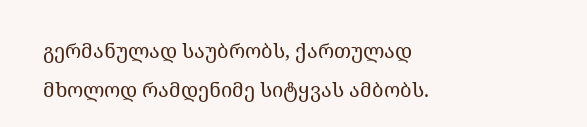გერმანულად საუბრობს, ქართულად მხოლოდ რამდენიმე სიტყვას ამბობს.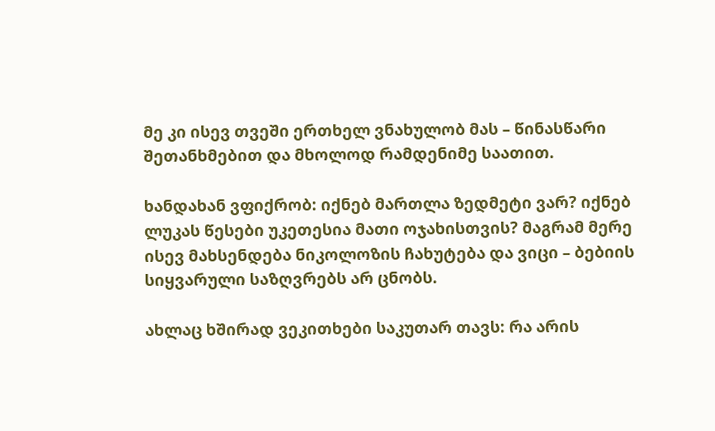მე კი ისევ თვეში ერთხელ ვნახულობ მას – წინასწარი შეთანხმებით და მხოლოდ რამდენიმე საათით.

ხანდახან ვფიქრობ: იქნებ მართლა ზედმეტი ვარ? იქნებ ლუკას წესები უკეთესია მათი ოჯახისთვის? მაგრამ მერე ისევ მახსენდება ნიკოლოზის ჩახუტება და ვიცი – ბებიის სიყვარული საზღვრებს არ ცნობს.

ახლაც ხშირად ვეკითხები საკუთარ თავს: რა არის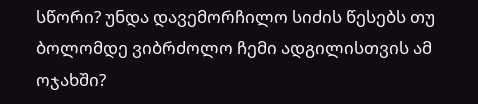სწორი? უნდა დავემორჩილო სიძის წესებს თუ ბოლომდე ვიბრძოლო ჩემი ადგილისთვის ამ ოჯახში?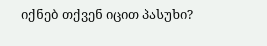იქნებ თქვენ იცით პასუხი?